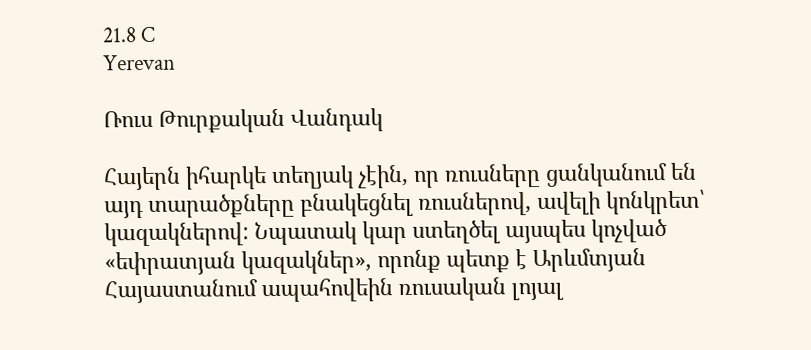21.8 C
Yerevan

Ռուս Թուրքական Վանդակ

Հայերն իհարկե տեղյակ չէին, որ ռուսները ցանկանում են այդ տարածքները բնակեցնել ռուսներով, ավելի կոնկրետ՝ կազակներով: Նպատակ կար ստեղծել այսպես կոչված «եփրատյան կազակներ», որոնք պետք է Արևմտյան Հայաստանում ապահովեին ռուսական լոյալ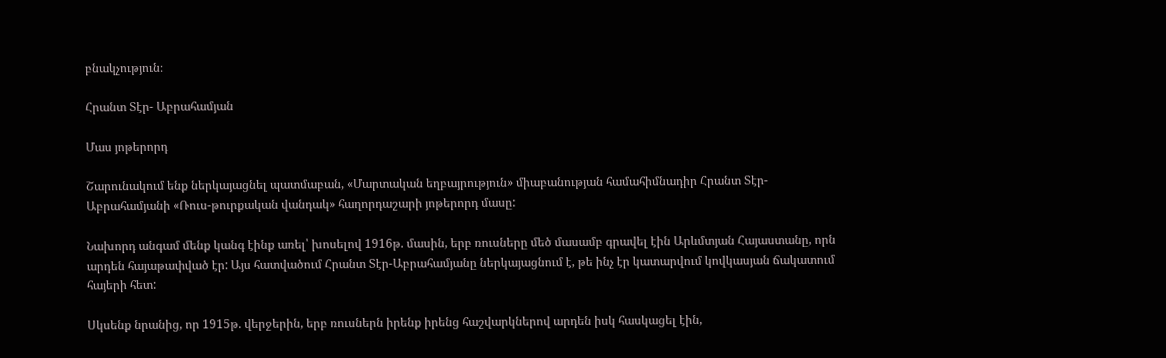բնակչություն։

Հրանտ Տէր- Աբրահամյան

Մաս յոթերորդ

Շարունակում ենք ներկայացնել պատմաբան, «Մարտական եղբայրություն» միաբանության համահիմնադիր Հրանտ Տէր-Աբրահամյանի «Ռուս-թուրքական վանդակ» հաղորդաշարի յոթերորդ մասը:

Նախորդ անգամ մենք կանգ էինք առել՝ խոսելով 1916թ. մասին, երբ ռուսները մեծ մասամբ գրավել էին Արևմտյան Հայաստանը, որն արդեն հայաթափված էր: Այս հատվածում Հրանտ Տէր-Աբրահամյանը ներկայացնում է, թե ինչ էր կատարվում կովկասյան ճակատում հայերի հետ:

Սկսենք նրանից, որ 1915թ. վերջերին, երբ ռուսներն իրենք իրենց հաշվարկներով արդեն իսկ հասկացել էին,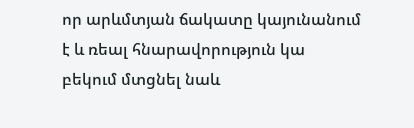որ արևմտյան ճակատը կայունանում է և ռեալ հնարավորություն կա բեկում մտցնել նաև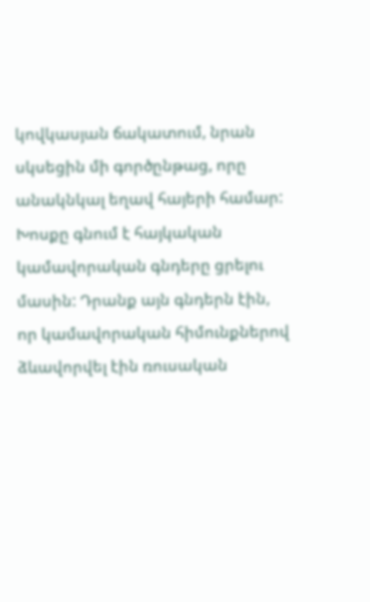կովկասյան ճակատում, նրան սկսեցին մի գործընթաց, որը անակնկալ եղավ հայերի համար: Խոսքը գնում է հայկական կամավորական գնդերը ցրելու մասին: Դրանք այն գնդերն էին, որ կամավորական հիմունքներով ձևավորվել էին ռուսական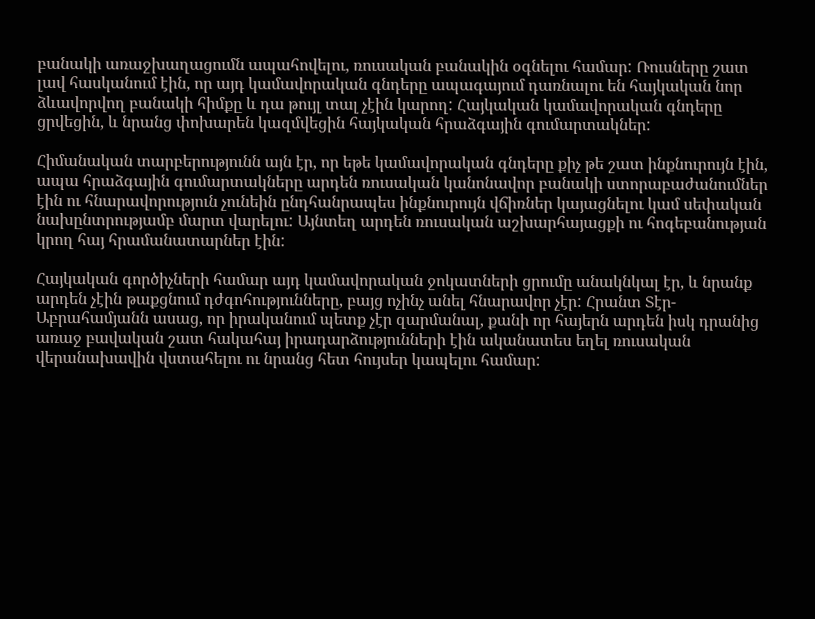բանակի առաջխաղացումն ապահովելու, ռուսական բանակին օգնելու համար: Ռուսները շատ լավ հասկանում էին, որ այդ կամավորական գնդերը ապագայում դառնալու են հայկական նոր ձևավորվող բանակի հիմքը և դա թույլ տալ չէին կարող: Հայկական կամավորական գնդերը ցրվեցին, և նրանց փոխարեն կազմվեցին հայկական հրաձգային գումարտակներ:

Հիմանական տարբերությունն այն էր, որ եթե կամավորական գնդերը քիչ թե շատ ինքնուրույն էին, ապա հրաձգային գումարտակները արդեն ռուսական կանոնավոր բանակի ստորաբաժանումներ էին ու հնարավորություն չունեին ընդհանրապես ինքնուրույն վճիռներ կայացնելու կամ սեփական նախընտրությամբ մարտ վարելու: Այնտեղ արդեն ռուսական աշխարհայացքի ու հոգեբանության կրող հայ հրամանատարներ էին:

Հայկական գործիչների համար այդ կամավորական ջոկատների ցրումը անակնկալ էր, և նրանք արդեն չէին թաքցնում դժգոհությունները, բայց ոչինչ անել հնարավոր չէր: Հրանտ Տէր-Աբրահամյանն ասաց, որ իրականում պետք չէր զարմանալ, քանի որ հայերն արդեն իսկ դրանից առաջ բավական շատ հակահայ իրադարձությունների էին ականատես եղել ռուսական վերանախավին վստահելու ու նրանց հետ հույսեր կապելու համար: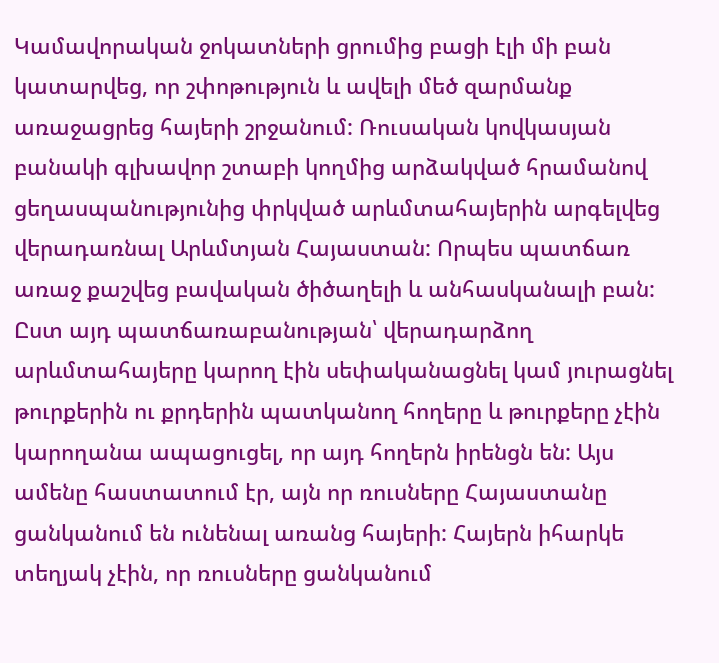Կամավորական ջոկատների ցրումից բացի էլի մի բան կատարվեց, որ շփոթություն և ավելի մեծ զարմանք առաջացրեց հայերի շրջանում: Ռուսական կովկասյան բանակի գլխավոր շտաբի կողմից արձակված հրամանով ցեղասպանությունից փրկված արևմտահայերին արգելվեց վերադառնալ Արևմտյան Հայաստան: Որպես պատճառ առաջ քաշվեց բավական ծիծաղելի և անհասկանալի բան: Ըստ այդ պատճառաբանության՝ վերադարձող արևմտահայերը կարող էին սեփականացնել կամ յուրացնել թուրքերին ու քրդերին պատկանող հողերը և թուրքերը չէին կարողանա ապացուցել, որ այդ հողերն իրենցն են: Այս ամենը հաստատում էր, այն որ ռուսները Հայաստանը ցանկանում են ունենալ առանց հայերի: Հայերն իհարկե տեղյակ չէին, որ ռուսները ցանկանում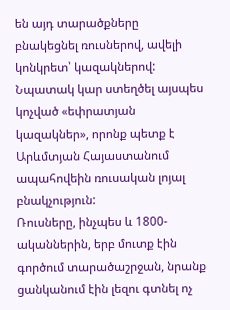են այդ տարածքները բնակեցնել ռուսներով, ավելի կոնկրետ՝ կազակներով: Նպատակ կար ստեղծել այսպես կոչված «եփրատյան կազակներ», որոնք պետք է Արևմտյան Հայաստանում ապահովեին ռուսական լոյալ բնակչություն:
Ռուսները, ինչպես և 1800-ականներին, երբ մուտք էին գործում տարածաշրջան, նրանք ցանկանում էին լեզու գտնել ոչ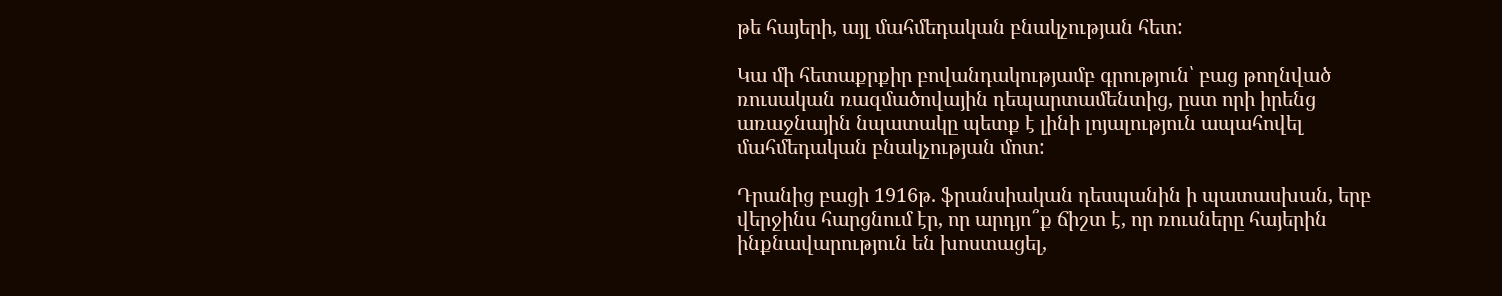թե հայերի, այլ մահմեդական բնակչության հետ:

Կա մի հետաքրքիր բովանդակությամբ գրություն՝ բաց թողնված ռուսական ռազմածովային դեպարտամենտից, ըստ որի իրենց առաջնային նպատակը պետք է լինի լոյալություն ապահովել մահմեդական բնակչության մոտ:

Դրանից բացի 1916թ. ֆրանսիական դեսպանին ի պատասխան, երբ վերջինս հարցնում էր, որ արդյո՞ք ճիշտ է, որ ռուսները հայերին ինքնավարություն են խոստացել,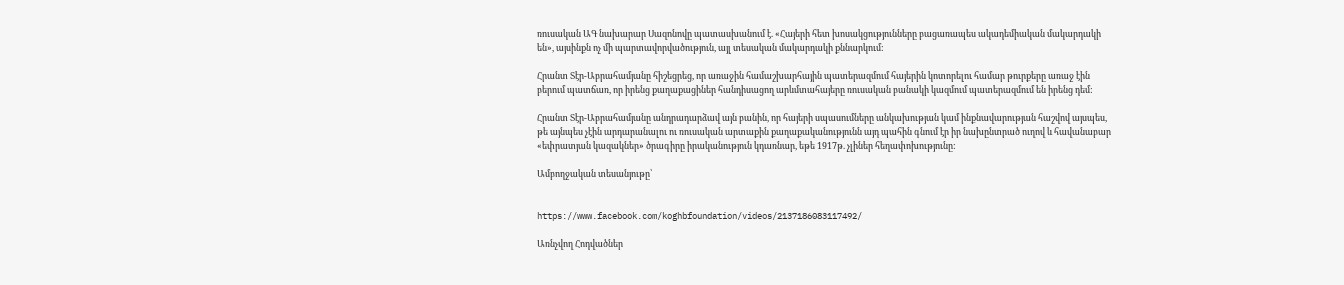ռուսական ԱԳ նախարար Սազոնովը պատասխանում է. «Հայերի հետ խոսակցությունները բացառապես ակադեմիական մակարդակի են», այսինքն ոչ մի պարտավորվածություն, այլ տեսական մակարդակի քննարկում:

Հրանտ Տէր-Աբրահամյանը հիշեցրեց, որ առաջին համաշխարհային պատերազմում հայերին կոտորելու համար թուրքերը առաջ էին բերում պատճառ, որ իրենց քաղաքացիներ հանդիսացող արևմտահայերը ռուսական բանակի կազմում պատերազմում են իրենց դեմ:

Հրանտ Տէր-Աբրահամյանը անդրադարձավ այն բանին, որ հայերի սպասումները անկախության կամ ինքնավարության հաշվով այսպես, թե այնպես չէին արդարանալու ու ռուսական արտաքին քաղաքականությունն այդ պահին գնում էր իր նախընտրած ուղով և հավանաբար «եփրատյան կազակներ» ծրագիրը իրականություն կդառնար, եթե 1917թ. չլիներ հեղափոխությունը:

Ամբողջական տեսանյութը՝


https://www.facebook.com/koghbfoundation/videos/2137186083117492/

Առնչվող Հոդվածներ